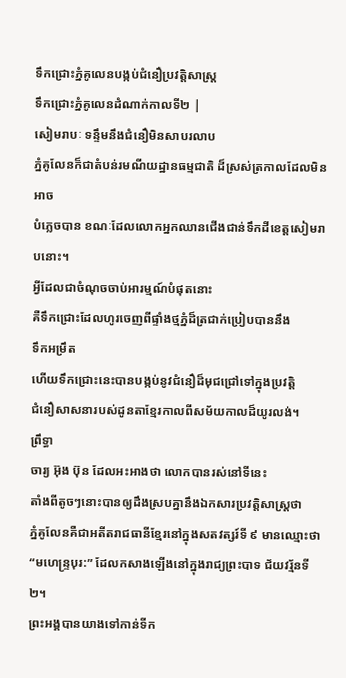ទឹកជ្រោះភ្នំគូលេនបង្កប់ជំនឿប្រវត្តិសាស្រ្ត
ទឹកជ្រោះភ្នំគូលេនដំណាក់កាលទី២ |
សៀមរាបៈ ទន្ទឹមនឹងជំនឿមិនសាបរលាប
ភ្នំគូលែនក៏ជាតំបន់រមណីយដ្ឋានធម្មជាតិ ដ៏ស្រស់ត្រកាលដែលមិនអាច
បំភ្លេចបាន ខណៈដែលលោកអ្នកឈានជើងជាន់ទឹកដីខេត្តសៀមរាបនោះ។
អ្វីដែលជាចំណុចចាប់អារម្មណ៍បំផុតនោះ
គឺទឹកជ្រោះដែលហូរចេញពីផ្ទាំងថ្មភ្នំដ៏ត្រជាក់ប្រៀបបាននឹង
ទឹកអម្រឹត
ហើយទឹកជ្រោះនេះបានបង្កប់នូវជំនឿដ៏មុជជ្រៅទៅក្នុងប្រវត្តិ
ជំនឿសាសនារបស់ដូនតាខ្មែរកាលពីសម័យកាលដ៏យូរលង់។
ព្រឹទ្ធា
ចារ្យ អ៊ុង ប៊ុន ដែលអះអាងថា លោកបានរស់នៅទីនេះ
តាំងពីតូចៗនោះបានឲ្យដឹងស្របគ្នានឹងឯកសារប្រវត្តិសាស្ត្រថា
ភ្នំគូលែនគឺជាអតីតរាជធានីខ្មែរនៅក្នុងសតវត្សរ៍ទី ៩ មានឈ្មោះថា
“មហេន្ទ្របុរ:” ដែលកសាងឡើងនៅក្នុងរាជ្យព្រះបាទ ជ័យវរ្ម័នទី ២។
ព្រះអង្គបានយាងទៅកាន់ទីក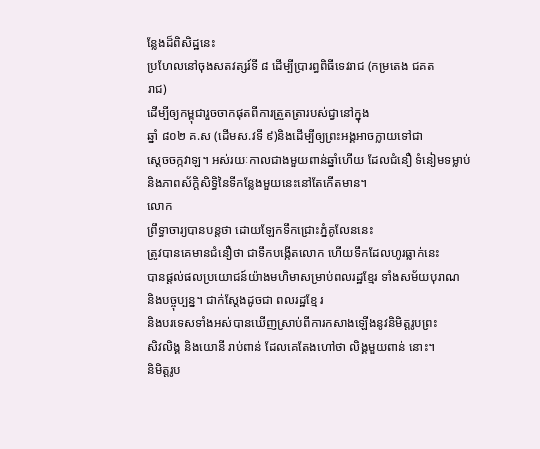ន្លែងដ៏ពិសិដ្ឋនេះ
ប្រហែលនៅចុងសតវត្សរ៍ទី ៨ ដើម្បីប្រារព្ធពិធីទេវរាជ (កម្រតេង ជគត
រាជ)
ដើម្បីឲ្យកម្ពុជារួចចាកផុតពីការត្រួតត្រារបស់ជ្វានៅក្នុង
ឆ្នាំ ៨០២ គ.ស (ដើមស.វទី ៩)និងដើម្បីឲ្យព្រះអង្គអាចក្លាយទៅជា
ស្តេចចក្កវាឡ។ អស់រយៈកាលជាងមួយពាន់ឆ្នាំហើយ ដែលជំនឿ ទំនៀមទម្លាប់
និងភាពស័ក្តិសិទ្ធិនៃទីកន្លែងមួយនេះនៅតែកើតមាន។
លោក
ព្រឹទ្ធាចារ្យបានបន្តថា ដោយឡែកទឹកជ្រោះភ្នំគូលែននេះ
ត្រូវបានគេមានជំនឿថា ជាទឹកបង្កើតលោក ហើយទឹកដែលហូរធ្លាក់នេះ
បានផ្តល់ផលប្រយោជន៍យ៉ាងមហិមាសម្រាប់ពលរដ្ឋខ្មែរ ទាំងសម័យបុរាណ
និងបច្ចុប្បន្ន។ ជាក់ស្តែងដូចជា ពលរដ្ឋខ្មែ រ
និងបរទេសទាំងអស់បានឃើញស្រាប់ពីការកសាងឡើងនូវនិមិត្តរូបព្រះ
សិវលិង្គ និងយោនី រាប់ពាន់ ដែលគេតែងហៅថា លិង្គមួយពាន់ នោះ។
និមិត្តរូប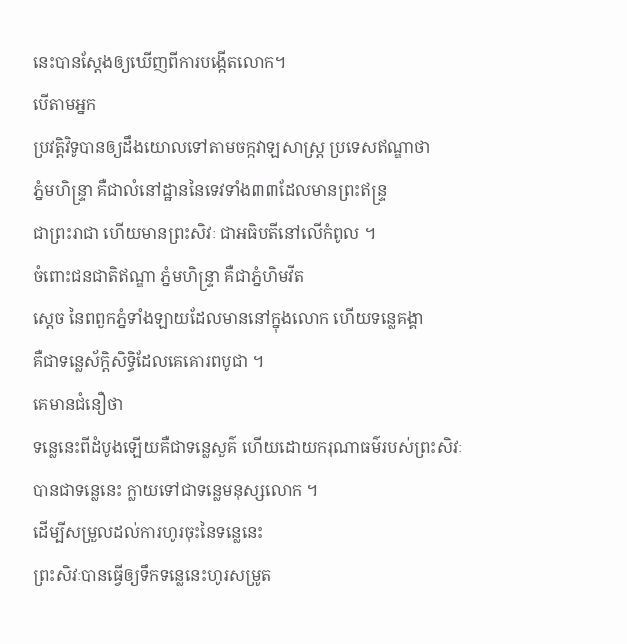នេះបានស្តែងឲ្យឃើញពីការបង្កើតលោក។
បើតាមអ្នក
ប្រវត្តិវិទូបានឲ្យដឹងយោលទៅតាមចក្កវាឡសាស្ត្រ ប្រទេសឥណ្ឌាថា
ភ្នំមហិន្ទ្រា គឺជាលំនៅដ្ឋាននៃទេវទាំង៣៣ដែលមានព្រះឥន្ទ្រ
ជាព្រះរាជា ហើយមានព្រះសិវៈ ជាអធិបតីនៅលើកំពូល ។
ចំពោះជនជាតិឥណ្ឌា ភ្នំមហិន្ទ្រា គឺជាភ្នំហិមវីត
ស្ដេច នៃពពួកភ្នំទាំងឡាយដែលមាននៅក្នុងលោក ហើយទន្លេគង្គា
គឺជាទន្លេស័ក្តិសិទ្ធិដែលគេគោរពបូជា ។
គេមានជំនឿថា
ទន្លេនេះពីដំបូងឡើយគឺជាទន្លេសួគ៌ ហើយដោយករុណាធម៌របស់ព្រះសិវៈ
បានជាទន្លេនេះ ក្លាយទៅជាទន្លេមនុស្សលោក ។
ដើម្បីសម្រួលដល់ការហូរចុះនៃទន្លេនេះ
ព្រះសិវៈបានធ្វើឲ្យទឹកទន្លេនេះហូរសម្រូត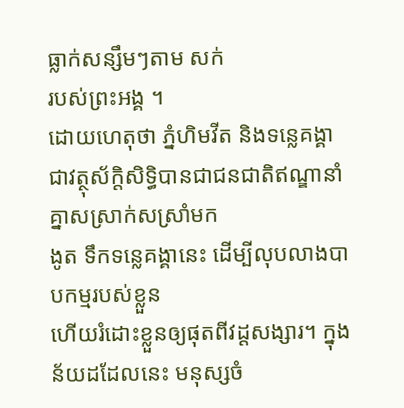ធ្លាក់សន្សឹមៗតាម សក់
របស់ព្រះអង្គ ។
ដោយហេតុថា ភ្នំហិមវីត និងទន្លេគង្គា
ជាវត្ថុស័ក្តិសិទ្ធិបានជាជនជាតិឥណ្ឌានាំគ្នាសស្រាក់សស្រាំមក
ងូត ទឹកទន្លេគង្គានេះ ដើម្បីលុបលាងបាបកម្មរបស់ខ្លួន
ហើយរំដោះខ្លួនឲ្យផុតពីវដ្ដសង្សារ។ ក្នុងន័យដដែលនេះ មនុស្សចំ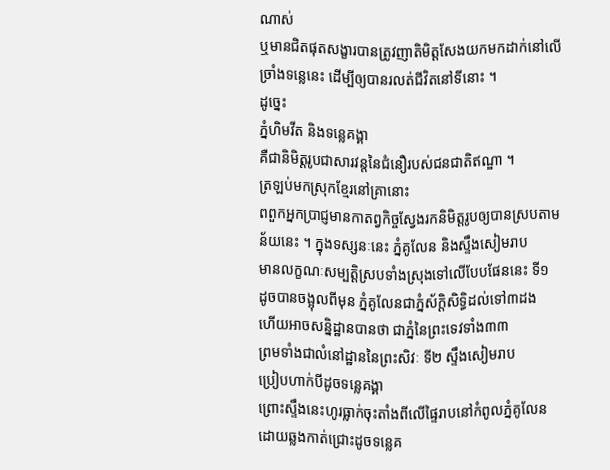ណាស់
ឬមានជិតផុតសង្ខារបានត្រូវញាតិមិត្តសែងយកមកដាក់នៅលើ
ច្រាំងទន្លេនេះ ដើម្បីឲ្យបានរលត់ជីវិតនៅទីនោះ ។
ដូច្នេះ
ភ្នំហិមវីត និងទន្លេគង្គា
គឺជានិមិត្តរូបជាសារវន្តនៃជំនឿរបស់ជនជាតិឥណ្ឌា ។
ត្រឡប់មកស្រុកខ្មែរនៅគ្រានោះ
ពពួកអ្នកប្រាជ្ញមានកាតព្វកិច្ចស្វែងរកនិមិត្តរូបឲ្យបានស្របតាម
ន័យនេះ ។ ក្នុងទស្សនៈនេះ ភ្នំគូលែន និងស្ទឹងសៀមរាប
មានលក្ខណៈសម្បត្តិស្របទាំងស្រុងទៅលើបែបផែននេះ ទី១
ដូចបានចង្អុលពីមុន ភ្នំគូលែនជាភ្នំស័ក្តិសិទ្ធិដល់ទៅ៣ដង
ហើយអាចសន្និដ្ឋានបានថា ជាភ្នំនៃព្រះទេវទាំង៣៣
ព្រមទាំងជាលំនៅដ្ឋាននៃព្រះសិវៈ ទី២ ស្ទឹងសៀមរាប
ប្រៀបហាក់បីដូចទន្លេគង្គា
ព្រោះស្ទឹងនេះហូរធ្លាក់ចុះតាំងពីលើផ្ទៃរាបនៅកំពូលភ្នំគូលែន
ដោយឆ្លងកាត់ជ្រោះដូចទន្លេគ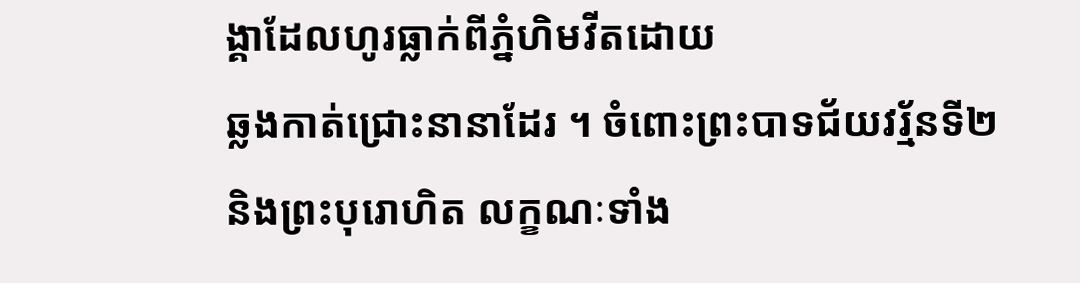ង្គាដែលហូរធ្លាក់ពីភ្នំហិមវីតដោយ
ឆ្លងកាត់ជ្រោះនានាដែរ ។ ចំពោះព្រះបាទជ័យវរ្ម័នទី២
និងព្រះបុរោហិត លក្ខណៈទាំង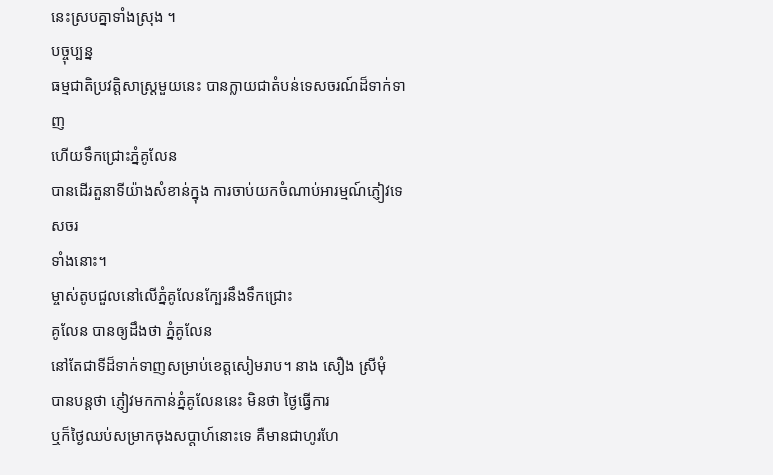នេះស្របគ្នាទាំងស្រុង ។
បច្ចុប្បន្ន
ធម្មជាតិប្រវត្តិសាស្ត្រមួយនេះ បានក្លាយជាតំបន់ទេសចរណ៍ដ៏ទាក់ទាញ
ហើយទឹកជ្រោះភ្នំគូលែន
បានដើរតួនាទីយ៉ាងសំខាន់ក្នុង ការចាប់យកចំណាប់អារម្មណ៍ភ្ញៀវទេសចរ
ទាំងនោះ។
ម្ចាស់តូបជួលនៅលើភ្នំគូលែនក្បែរនឹងទឹកជ្រោះ
គូលែន បានឲ្យដឹងថា ភ្នំគូលែន
នៅតែជាទីដ៏ទាក់ទាញសម្រាប់ខេត្តសៀមរាប។ នាង សឿង ស្រីមុំ
បានបន្តថា ភ្ញៀវមកកាន់ភ្នំគូលែននេះ មិនថា ថ្ងៃធ្វើការ
ឬក៏ថ្ងៃឈប់សម្រាកចុងសប្តាហ៍នោះទេ គឺមានជាហូរហែ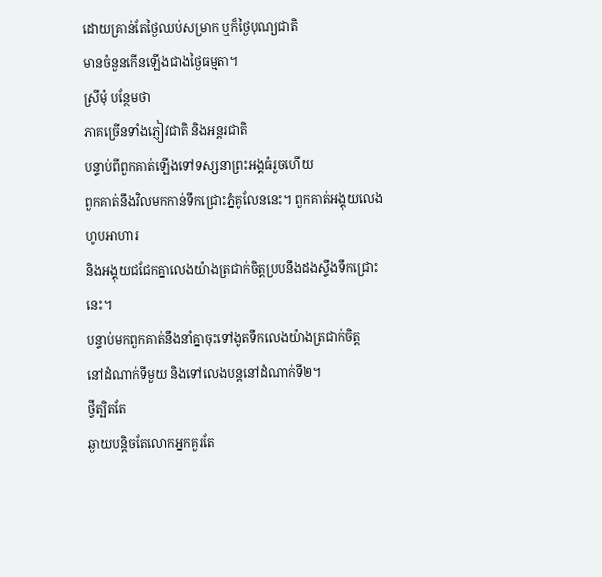ដោយគ្រាន់តែថ្ងៃឈប់សម្រាក ឬក៏ថ្ងៃបុណ្យជាតិ
មានចំនួនកើនឡើងជាងថ្ងៃធម្មតា។
ស្រីមុំ បន្ថែមថា
ភាគច្រើនទាំងភ្ញៀវជាតិ និងអន្តរជាតិ
បន្ទាប់ពីពួកគាត់ឡើងទៅទស្សនាព្រះអង្គធំរួចហើយ
ពួកគាត់នឹងវិលមកកាន់ទឹកជ្រោះភ្នំគូលែននេះ។ ពួកគាត់អង្គុយលេង
ហូបអាហារ
និងអង្គុយជជែកគ្នាលេងយ៉ាងត្រជាក់ចិត្តប្របនឹងដងស្ទឹងទឹកជ្រោះ
នេះ។
បន្ទាប់មកពួកគាត់នឹងនាំគ្នាចុះទៅងូតទឹកលេងយ៉ាងត្រជាក់ចិត្ត
នៅដំណាក់ទីមួយ និងទៅលេងបន្តនៅដំណាក់ទី២។
ថ្វីត្បិតតែ
ឆ្ងាយបន្តិចតែលោកអ្នកគួរតែ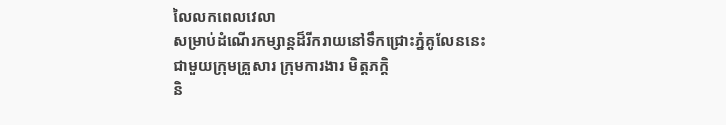លៃលកពេលវេលា
សម្រាប់ដំណើរកម្សាន្តដ៏រីករាយនៅទឹកជ្រោះភ្នំគូលែននេះ
ជាមួយក្រុមគ្រួសារ ក្រុមការងារ មិត្តភកិ្ត
និ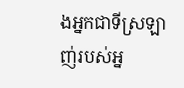ងអ្នកជាទីស្រឡាញ់របស់អ្ន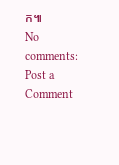ក៕
No comments:
Post a Comment